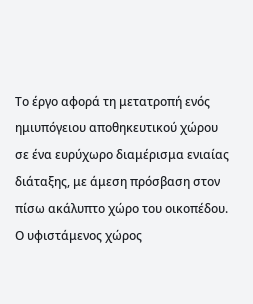Το έργο αφορά τη μετατροπή ενός ημιυπόγειου αποθηκευτικού χώρου σε ένα ευρύχωρο διαμέρισμα ενιαίας διάταξης, με άμεση πρόσβαση στον πίσω ακάλυπτο χώρο του οικοπέδου. Ο υφιστάμενος χώρος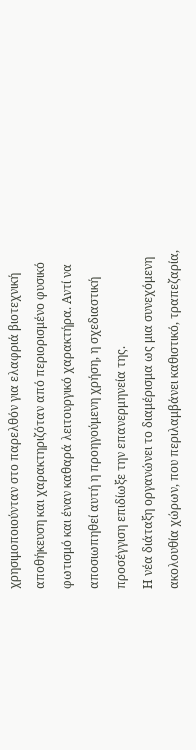χρησιμοποιούνταν στο παρελθόν για ελαφριά βιοτεχνική αποθήκευση και χαρακτηριζόταν από περιορισμένο φυσικό φωτισμό και έναν καθαρά λειτουργικό χαρακτήρα. Αντί να αποσιωπηθεί αυτή η προηγούμενη χρήση, η σχεδιαστική προσέγγιση επιδίωξε την επανερμηνεία της.
Η νέα διάταξη οργανώνει το διαμέρισμα ως μια συνεχόμενη ακολουθία χώρων, που περιλαμβάνει καθιστικό, τραπεζαρία,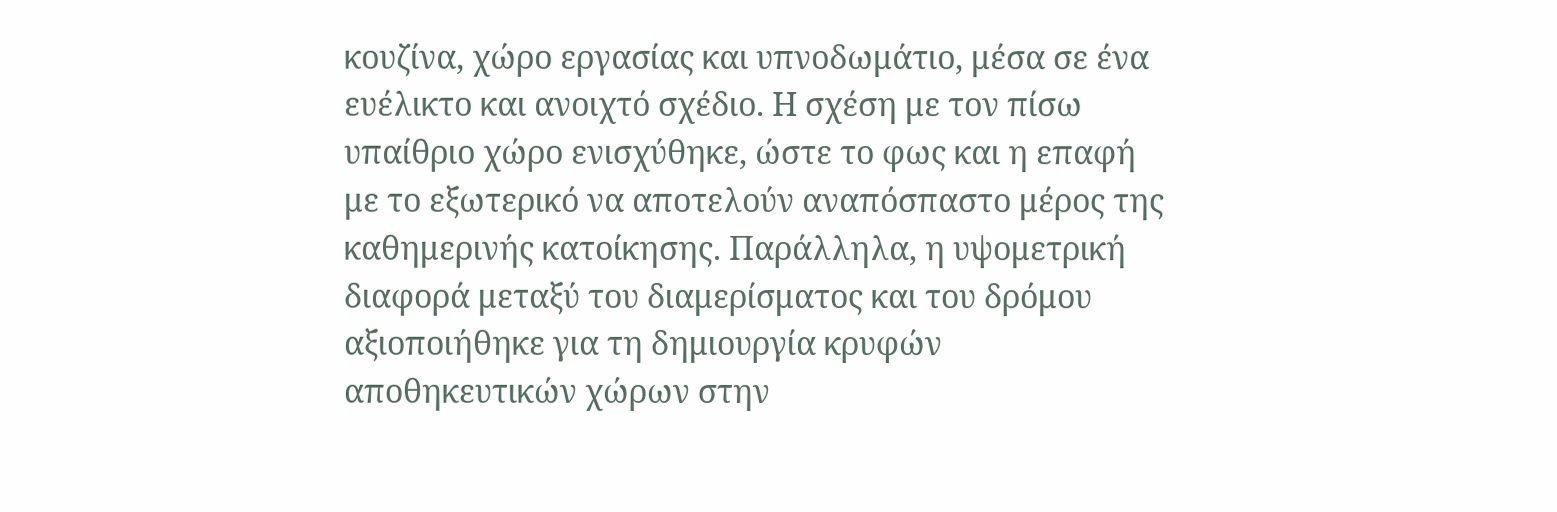κουζίνα, χώρο εργασίας και υπνοδωμάτιο, μέσα σε ένα ευέλικτο και ανοιχτό σχέδιο. Η σχέση με τον πίσω υπαίθριο χώρο ενισχύθηκε, ώστε το φως και η επαφή με το εξωτερικό να αποτελούν αναπόσπαστο μέρος της καθημερινής κατοίκησης. Παράλληλα, η υψομετρική διαφορά μεταξύ του διαμερίσματος και του δρόμου αξιοποιήθηκε για τη δημιουργία κρυφών αποθηκευτικών χώρων στην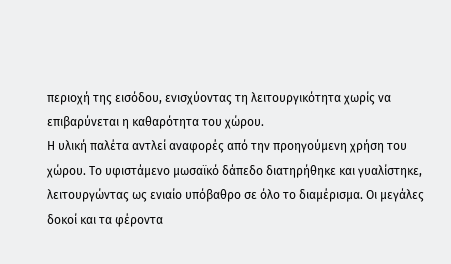περιοχή της εισόδου, ενισχύοντας τη λειτουργικότητα χωρίς να επιβαρύνεται η καθαρότητα του χώρου.
Η υλική παλέτα αντλεί αναφορές από την προηγούμενη χρήση του χώρου. Το υφιστάμενο μωσαϊκό δάπεδο διατηρήθηκε και γυαλίστηκε, λειτουργώντας ως ενιαίο υπόβαθρο σε όλο το διαμέρισμα. Οι μεγάλες δοκοί και τα φέροντα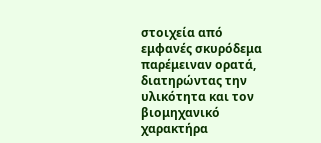στοιχεία από εμφανές σκυρόδεμα παρέμειναν ορατά, διατηρώντας την υλικότητα και τον βιομηχανικό χαρακτήρα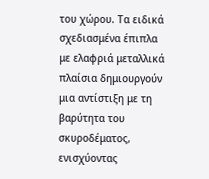του χώρου. Τα ειδικά σχεδιασμένα έπιπλα με ελαφριά μεταλλικά πλαίσια δημιουργούν μια αντίστιξη με τη βαρύτητα του σκυροδέματος, ενισχύοντας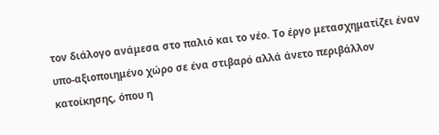τον διάλογο ανάμεσα στο παλιό και το νέο. Το έργο μετασχηματίζει έναν υπο-αξιοποιημένο χώρο σε ένα στιβαρό αλλά άνετο περιβάλλον κατοίκησης, όπου η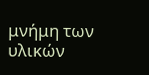μνήμη των υλικών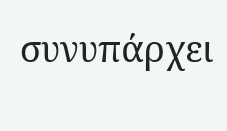συνυπάρχει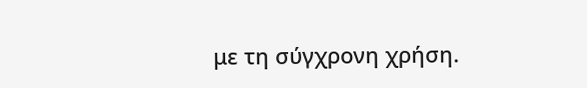με τη σύγχρονη χρήση.